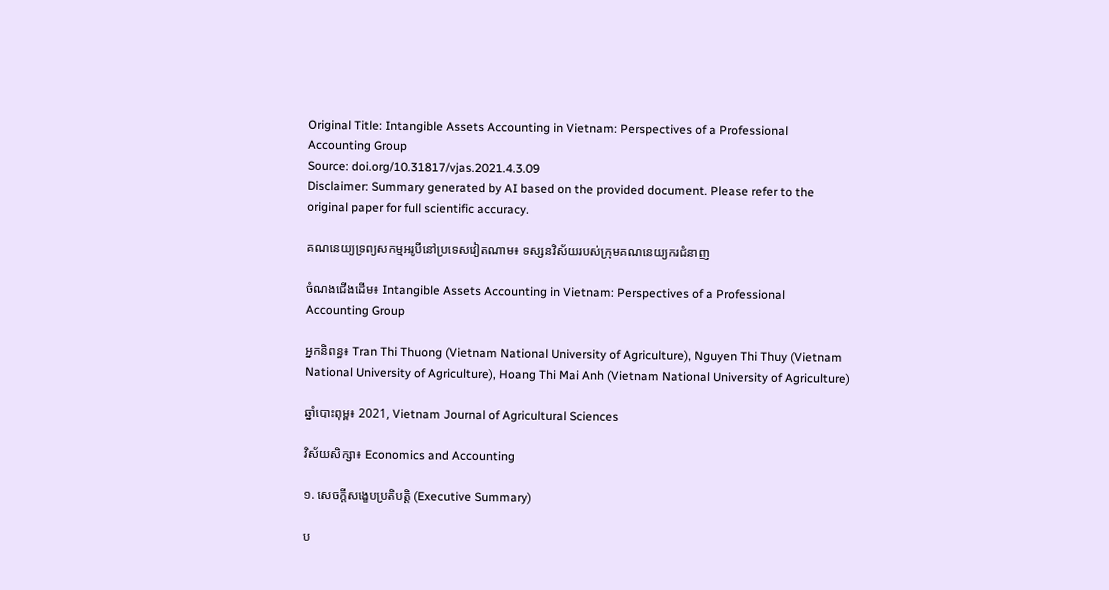Original Title: Intangible Assets Accounting in Vietnam: Perspectives of a Professional Accounting Group
Source: doi.org/10.31817/vjas.2021.4.3.09
Disclaimer: Summary generated by AI based on the provided document. Please refer to the original paper for full scientific accuracy.

គណនេយ្យទ្រព្យសកម្មអរូបីនៅប្រទេសវៀតណាម៖ ទស្សនវិស័យរបស់ក្រុមគណនេយ្យករជំនាញ

ចំណងជើងដើម៖ Intangible Assets Accounting in Vietnam: Perspectives of a Professional Accounting Group

អ្នកនិពន្ធ៖ Tran Thi Thuong (Vietnam National University of Agriculture), Nguyen Thi Thuy (Vietnam National University of Agriculture), Hoang Thi Mai Anh (Vietnam National University of Agriculture)

ឆ្នាំបោះពុម្ព៖ 2021, Vietnam Journal of Agricultural Sciences

វិស័យសិក្សា៖ Economics and Accounting

១. សេចក្តីសង្ខេបប្រតិបត្តិ (Executive Summary)

ប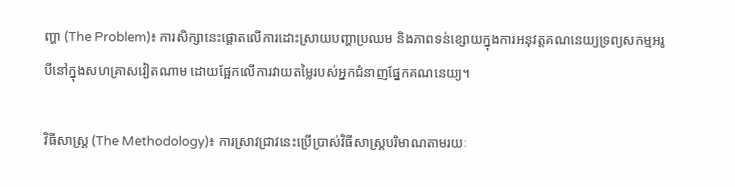ញ្ហា (The Problem)៖ ការសិក្សានេះផ្តោតលើការដោះស្រាយបញ្ហាប្រឈម និងភាពទន់ខ្សោយក្នុងការអនុវត្តគណនេយ្យទ្រព្យសកម្មអរូបីនៅក្នុងសហគ្រាសវៀតណាម ដោយផ្អែកលើការវាយតម្លៃរបស់អ្នកជំនាញផ្នែកគណនេយ្យ។

វិធីសាស្ត្រ (The Methodology)៖ ការស្រាវជ្រាវនេះប្រើប្រាស់វិធីសាស្ត្របរិមាណតាមរយៈ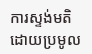ការស្ទង់មតិ ដោយប្រមូល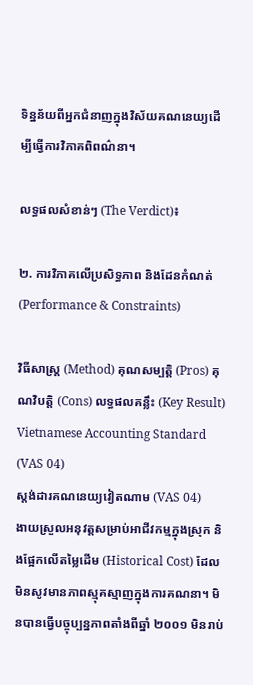ទិន្នន័យពីអ្នកជំនាញក្នុងវិស័យគណនេយ្យដើម្បីធ្វើការវិភាគពិពណ៌នា។

លទ្ធផលសំខាន់ៗ (The Verdict)៖

២. ការវិភាគលើប្រសិទ្ធភាព និងដែនកំណត់ (Performance & Constraints)

វិធីសាស្ត្រ (Method) គុណសម្បត្តិ (Pros) គុណវិបត្តិ (Cons) លទ្ធផលគន្លឹះ (Key Result)
Vietnamese Accounting Standard (VAS 04)
ស្តង់ដារគណនេយ្យវៀតណាម (VAS 04)
ងាយស្រួលអនុវត្តសម្រាប់អាជីវកម្មក្នុងស្រុក និងផ្អែកលើតម្លៃដើម (Historical Cost) ដែលមិនសូវមានភាពស្មុគស្មាញក្នុងការគណនា។ មិនបានធ្វើបច្ចុប្បន្នភាពតាំងពីឆ្នាំ ២០០១ មិនរាប់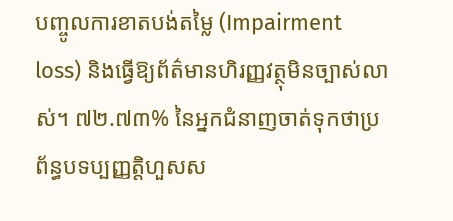បញ្ចូលការខាតបង់តម្លៃ (Impairment loss) និងធ្វើឱ្យព័ត៌មានហិរញ្ញវត្ថុមិនច្បាស់លាស់។ ៧២.៧៣% នៃអ្នកជំនាញចាត់ទុកថាប្រព័ន្ធបទប្បញ្ញត្តិហួសស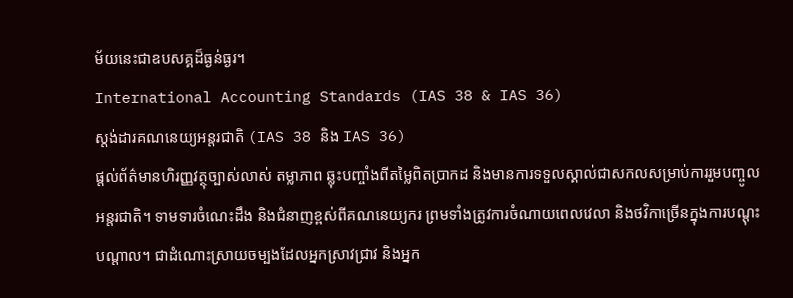ម័យនេះជាឧបសគ្គដ៏ធ្ងន់ធ្ងរ។
International Accounting Standards (IAS 38 & IAS 36)
ស្តង់ដារគណនេយ្យអន្តរជាតិ (IAS 38 និង IAS 36)
ផ្តល់ព័ត៌មានហិរញ្ញវត្ថុច្បាស់លាស់ តម្លាភាព ឆ្លុះបញ្ចាំងពីតម្លៃពិតប្រាកដ និងមានការទទួលស្គាល់ជាសកលសម្រាប់ការរួមបញ្ចូលអន្តរជាតិ។ ទាមទារចំណេះដឹង និងជំនាញខ្ពស់ពីគណនេយ្យករ ព្រមទាំងត្រូវការចំណាយពេលវេលា និងថវិកាច្រើនក្នុងការបណ្តុះបណ្តាល។ ជាដំណោះស្រាយចម្បងដែលអ្នកស្រាវជ្រាវ និងអ្នក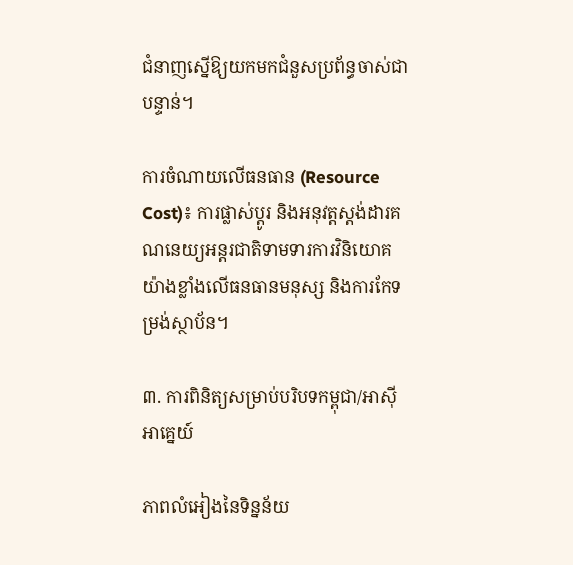ជំនាញស្នើឱ្យយកមកជំនួសប្រព័ន្ធចាស់ជាបន្ទាន់។

ការចំណាយលើធនធាន (Resource Cost)៖ ការផ្លាស់ប្តូរ និងអនុវត្តស្តង់ដារគណនេយ្យអន្តរជាតិទាមទារការវិនិយោគយ៉ាងខ្លាំងលើធនធានមនុស្ស និងការកែទម្រង់ស្ថាប័ន។

៣. ការពិនិត្យសម្រាប់បរិបទកម្ពុជា/អាស៊ីអាគ្នេយ៍

ភាពលំអៀងនៃទិន្នន័យ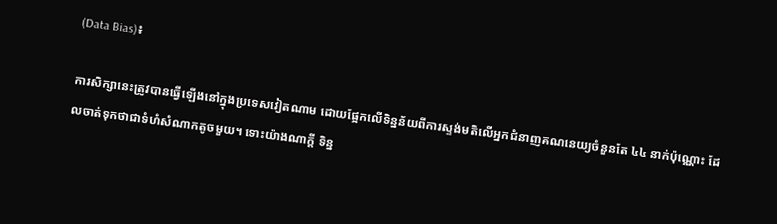(Data Bias)៖

ការសិក្សានេះត្រូវបានធ្វើឡើងនៅក្នុងប្រទេសវៀតណាម ដោយផ្អែកលើទិន្នន័យពីការស្ទង់មតិលើអ្នកជំនាញគណនេយ្យចំនួនតែ ៤៤ នាក់ប៉ុណ្ណោះ ដែលចាត់ទុកថាជាទំហំសំណាកតូចមួយ។ ទោះយ៉ាងណាក្តី ទិន្ន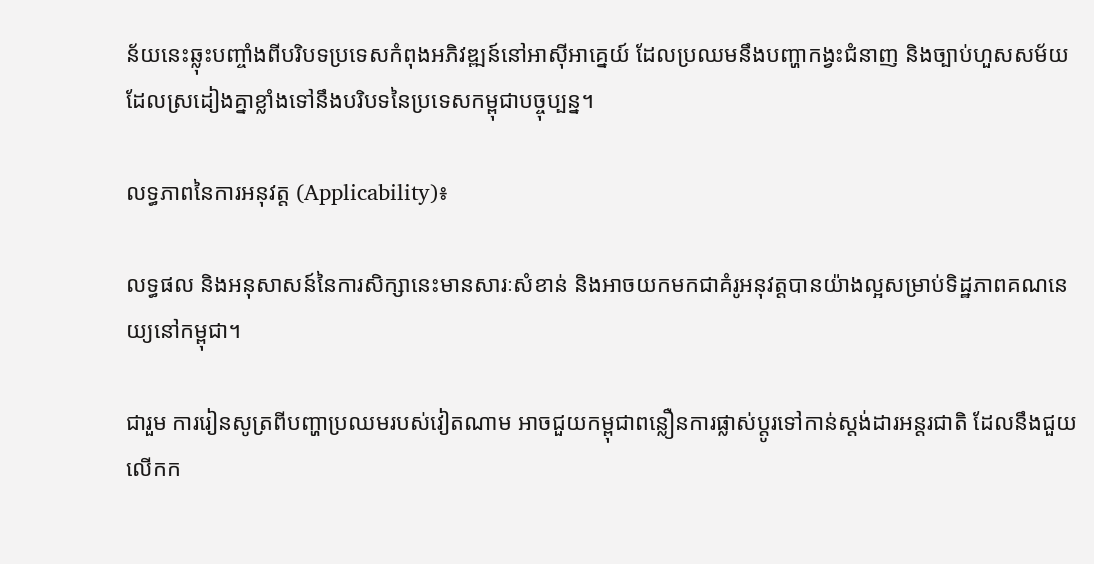ន័យនេះឆ្លុះបញ្ចាំងពីបរិបទប្រទេសកំពុងអភិវឌ្ឍន៍នៅអាស៊ីអាគ្នេយ៍ ដែលប្រឈមនឹងបញ្ហាកង្វះជំនាញ និងច្បាប់ហួសសម័យ ដែលស្រដៀងគ្នាខ្លាំងទៅនឹងបរិបទនៃប្រទេសកម្ពុជាបច្ចុប្បន្ន។

លទ្ធភាពនៃការអនុវត្ត (Applicability)៖

លទ្ធផល និងអនុសាសន៍នៃការសិក្សានេះមានសារៈសំខាន់ និងអាចយកមកជាគំរូអនុវត្តបានយ៉ាងល្អសម្រាប់ទិដ្ឋភាពគណនេយ្យនៅកម្ពុជា។

ជារួម ការរៀនសូត្រពីបញ្ហាប្រឈមរបស់វៀតណាម អាចជួយកម្ពុជាពន្លឿនការផ្លាស់ប្តូរទៅកាន់ស្តង់ដារអន្តរជាតិ ដែលនឹងជួយលើកក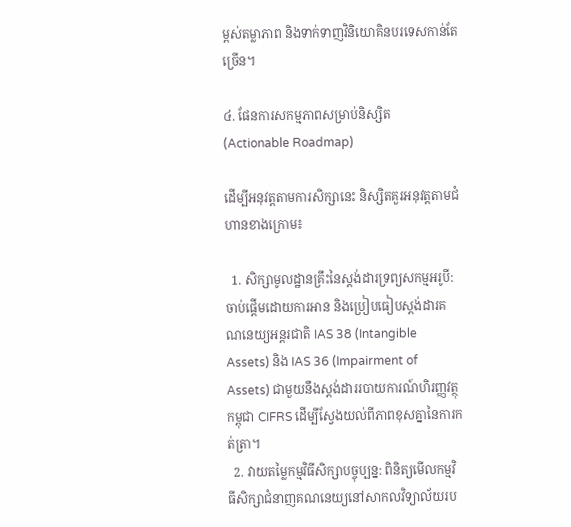ម្ពស់តម្លាភាព និងទាក់ទាញវិនិយោគិនបរទេសកាន់តែច្រើន។

៤. ផែនការសកម្មភាពសម្រាប់និស្សិត (Actionable Roadmap)

ដើម្បីអនុវត្តតាមការសិក្សានេះ និស្សិតគួរអនុវត្តតាមជំហានខាងក្រោម៖

  1. សិក្សាមូលដ្ឋានគ្រឹះនៃស្តង់ដារទ្រព្យសកម្មអរូបី: ចាប់ផ្តើមដោយការអាន និងប្រៀបធៀបស្តង់ដារគណនេយ្យអន្តរជាតិ IAS 38 (Intangible Assets) និង IAS 36 (Impairment of Assets) ជាមួយនឹងស្តង់ដាររបាយការណ៍ហិរញ្ញវត្ថុកម្ពុជា CIFRS ដើម្បីស្វែងយល់ពីភាពខុសគ្នានៃការកត់ត្រា។
  2. វាយតម្លៃកម្មវិធីសិក្សាបច្ចុប្បន្ន: ពិនិត្យមើលកម្មវិធីសិក្សាជំនាញគណនេយ្យនៅសាកលវិទ្យាល័យរប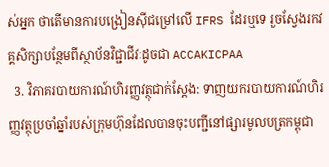ស់អ្នក ថាតើមានការបង្រៀនស៊ីជម្រៅលើ IFRS ដែរឬទេ រួចស្វែងរកវគ្គសិក្សាបន្ថែមពីស្ថាប័នវិជ្ជាជីវៈដូចជា ACCAKICPAA
  3. វិភាគរបាយការណ៍ហិរញ្ញវត្ថុជាក់ស្តែង: ទាញយករបាយការណ៍ហិរញ្ញវត្ថុប្រចាំឆ្នាំរបស់ក្រុមហ៊ុនដែលបានចុះបញ្ជីនៅផ្សារមូលបត្រកម្ពុជា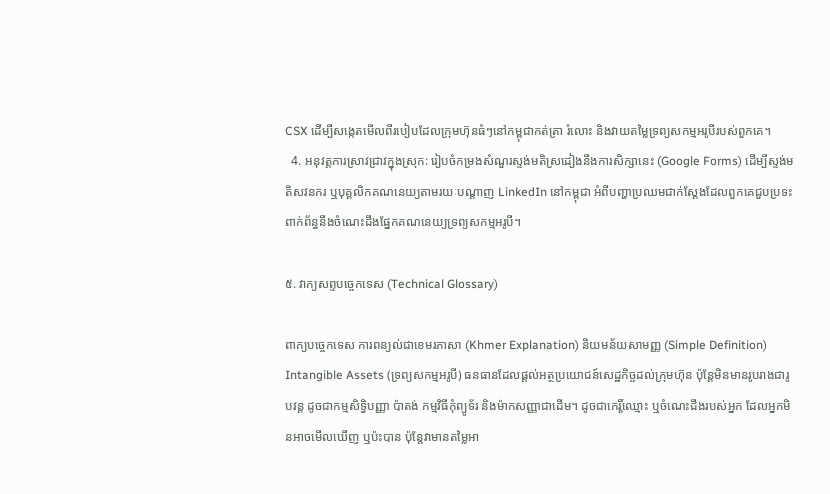CSX ដើម្បីសង្កេតមើលពីរបៀបដែលក្រុមហ៊ុនធំៗនៅកម្ពុជាកត់ត្រា រំលោះ និងវាយតម្លៃទ្រព្យសកម្មអរូបីរបស់ពួកគេ។
  4. អនុវត្តការស្រាវជ្រាវក្នុងស្រុក: រៀបចំកម្រងសំណួរស្ទង់មតិស្រដៀងនឹងការសិក្សានេះ (Google Forms) ដើម្បីស្ទង់មតិសវនករ ឬបុគ្គលិកគណនេយ្យតាមរយៈបណ្តាញ LinkedIn នៅកម្ពុជា អំពីបញ្ហាប្រឈមជាក់ស្តែងដែលពួកគេជួបប្រទះពាក់ព័ន្ធនឹងចំណេះដឹងផ្នែកគណនេយ្យទ្រព្យសកម្មអរូបី។

៥. វាក្យសព្ទបច្ចេកទេស (Technical Glossary)

ពាក្យបច្ចេកទេស ការពន្យល់ជាខេមរភាសា (Khmer Explanation) និយមន័យសាមញ្ញ (Simple Definition)
Intangible Assets (ទ្រព្យសកម្មអរូបី) ធនធានដែលផ្តល់អត្ថប្រយោជន៍សេដ្ឋកិច្ចដល់ក្រុមហ៊ុន ប៉ុន្តែមិនមានរូបរាងជារូបវន្ត ដូចជាកម្មសិទ្ធិបញ្ញា ប៉ាតង់ កម្មវិធីកុំព្យូទ័រ និងម៉ាកសញ្ញាជាដើម។ ដូចជាកេរ្តិ៍ឈ្មោះ ឬចំណេះដឹងរបស់អ្នក ដែលអ្នកមិនអាចមើលឃើញ ឬប៉ះបាន ប៉ុន្តែវាមានតម្លៃអា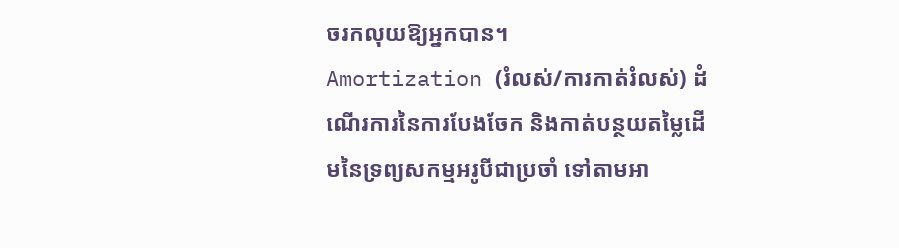ចរកលុយឱ្យអ្នកបាន។
Amortization (រំលស់/ការកាត់រំលស់) ដំណើរការនៃការបែងចែក និងកាត់បន្ថយតម្លៃដើមនៃទ្រព្យសកម្មអរូបីជាប្រចាំ ទៅតាមអា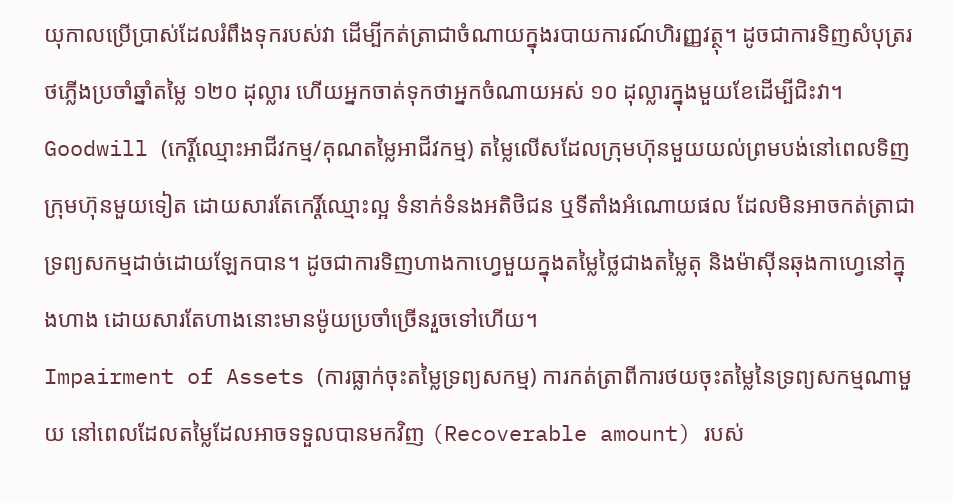យុកាលប្រើប្រាស់ដែលរំពឹងទុករបស់វា ដើម្បីកត់ត្រាជាចំណាយក្នុងរបាយការណ៍ហិរញ្ញវត្ថុ។ ដូចជាការទិញសំបុត្ររថភ្លើងប្រចាំឆ្នាំតម្លៃ ១២០ ដុល្លារ ហើយអ្នកចាត់ទុកថាអ្នកចំណាយអស់ ១០ ដុល្លារក្នុងមួយខែដើម្បីជិះវា។
Goodwill (កេរ្តិ៍ឈ្មោះអាជីវកម្ម/គុណតម្លៃអាជីវកម្ម) តម្លៃលើសដែលក្រុមហ៊ុនមួយយល់ព្រមបង់នៅពេលទិញក្រុមហ៊ុនមួយទៀត ដោយសារតែកេរ្តិ៍ឈ្មោះល្អ ទំនាក់ទំនងអតិថិជន ឬទីតាំងអំណោយផល ដែលមិនអាចកត់ត្រាជាទ្រព្យសកម្មដាច់ដោយឡែកបាន។ ដូចជាការទិញហាងកាហ្វេមួយក្នុងតម្លៃថ្លៃជាងតម្លៃតុ និងម៉ាស៊ីនឆុងកាហ្វេនៅក្នុងហាង ដោយសារតែហាងនោះមានម៉ូយប្រចាំច្រើនរួចទៅហើយ។
Impairment of Assets (ការធ្លាក់ចុះតម្លៃទ្រព្យសកម្ម) ការកត់ត្រាពីការថយចុះតម្លៃនៃទ្រព្យសកម្មណាមួយ នៅពេលដែលតម្លៃដែលអាចទទួលបានមកវិញ (Recoverable amount) របស់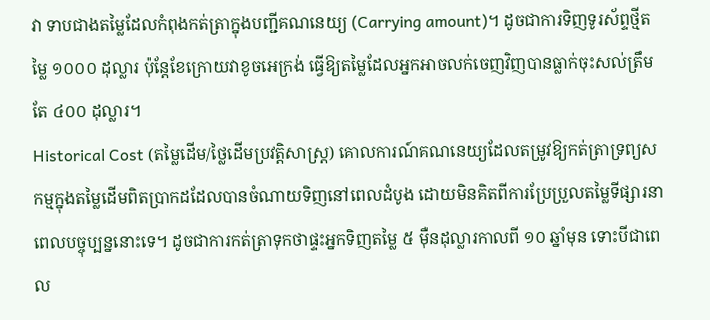វា ទាបជាងតម្លៃដែលកំពុងកត់ត្រាក្នុងបញ្ជីគណនេយ្យ (Carrying amount)។ ដូចជាការទិញទូរស័ព្ទថ្មីតម្លៃ ១០០០ ដុល្លារ ប៉ុន្តែខែក្រោយវាខូចអេក្រង់ ធ្វើឱ្យតម្លៃដែលអ្នកអាចលក់ចេញវិញបានធ្លាក់ចុះសល់ត្រឹមតែ ៤០០ ដុល្លារ។
Historical Cost (តម្លៃដើម/ថ្លៃដើមប្រវត្តិសាស្ត្រ) គោលការណ៍គណនេយ្យដែលតម្រូវឱ្យកត់ត្រាទ្រព្យសកម្មក្នុងតម្លៃដើមពិតប្រាកដដែលបានចំណាយទិញនៅពេលដំបូង ដោយមិនគិតពីការប្រែប្រួលតម្លៃទីផ្សារនាពេលបច្ចុប្បន្ននោះទេ។ ដូចជាការកត់ត្រាទុកថាផ្ទះអ្នកទិញតម្លៃ ៥ ម៉ឺនដុល្លារកាលពី ១០ ឆ្នាំមុន ទោះបីជាពេល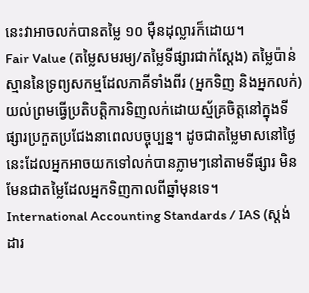នេះវាអាចលក់បានតម្លៃ ១០ ម៉ឺនដុល្លារក៏ដោយ។
Fair Value (តម្លៃសមរម្យ/តម្លៃទីផ្សារជាក់ស្តែង) តម្លៃប៉ាន់ស្មាននៃទ្រព្យសកម្មដែលភាគីទាំងពីរ (អ្នកទិញ និងអ្នកលក់) យល់ព្រមធ្វើប្រតិបត្តិការទិញលក់ដោយស្ម័គ្រចិត្តនៅក្នុងទីផ្សារប្រកួតប្រជែងនាពេលបច្ចុប្បន្ន។ ដូចជាតម្លៃមាសនៅថ្ងៃនេះដែលអ្នកអាចយកទៅលក់បានភ្លាមៗនៅតាមទីផ្សារ មិនមែនជាតម្លៃដែលអ្នកទិញកាលពីឆ្នាំមុនទេ។
International Accounting Standards / IAS (ស្តង់ដារ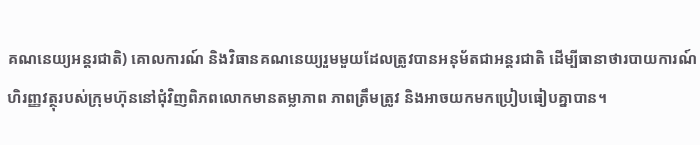គណនេយ្យអន្តរជាតិ) គោលការណ៍ និងវិធានគណនេយ្យរួមមួយដែលត្រូវបានអនុម័តជាអន្តរជាតិ ដើម្បីធានាថារបាយការណ៍ហិរញ្ញវត្ថុរបស់ក្រុមហ៊ុននៅជុំវិញពិភពលោកមានតម្លាភាព ភាពត្រឹមត្រូវ និងអាចយកមកប្រៀបធៀបគ្នាបាន។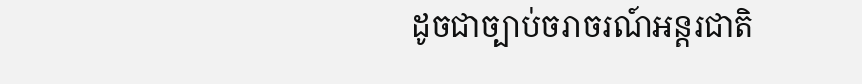ដូចជាច្បាប់ចរាចរណ៍អន្តរជាតិ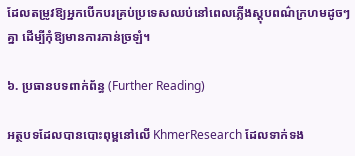ដែលតម្រូវឱ្យអ្នកបើកបរគ្រប់ប្រទេសឈប់នៅពេលភ្លើងស្តុបពណ៌ក្រហមដូចៗគ្នា ដើម្បីកុំឱ្យមានការភាន់ច្រឡំ។

៦. ប្រធានបទពាក់ព័ន្ធ (Further Reading)

អត្ថបទដែលបានបោះពុម្ពនៅលើ KhmerResearch ដែលទាក់ទង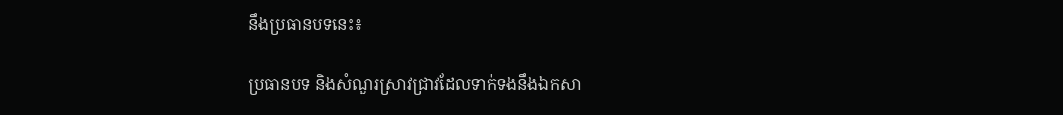នឹងប្រធានបទនេះ៖

ប្រធានបទ និងសំណួរស្រាវជ្រាវដែលទាក់ទងនឹងឯកសា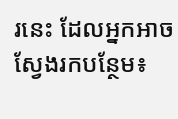រនេះ ដែលអ្នកអាចស្វែងរកបន្ថែម៖